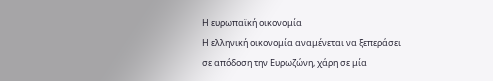Η ευρωπαϊκή οικονομία
Η ελληνική οικονομία αναμένεται να ξεπεράσει σε απόδοση την Ευρωζώνη, χάρη σε μία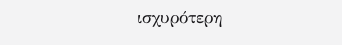ισχυρότερη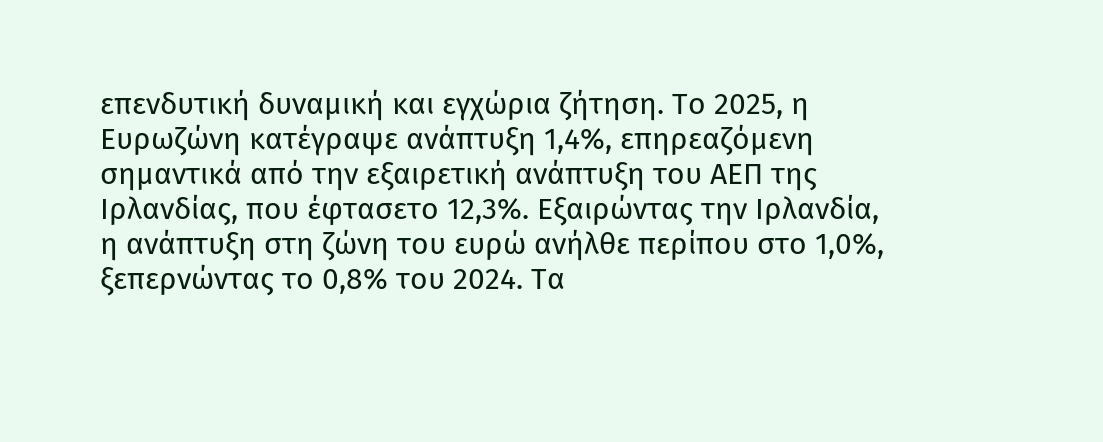επενδυτική δυναμική και εγχώρια ζήτηση. Το 2025, η Ευρωζώνη κατέγραψε ανάπτυξη 1,4%, επηρεαζόμενη σημαντικά από την εξαιρετική ανάπτυξη του ΑΕΠ της Ιρλανδίας, που έφτασετο 12,3%. Εξαιρώντας την Ιρλανδία, η ανάπτυξη στη ζώνη του ευρώ ανήλθε περίπου στο 1,0%, ξεπερνώντας το 0,8% του 2024. Τα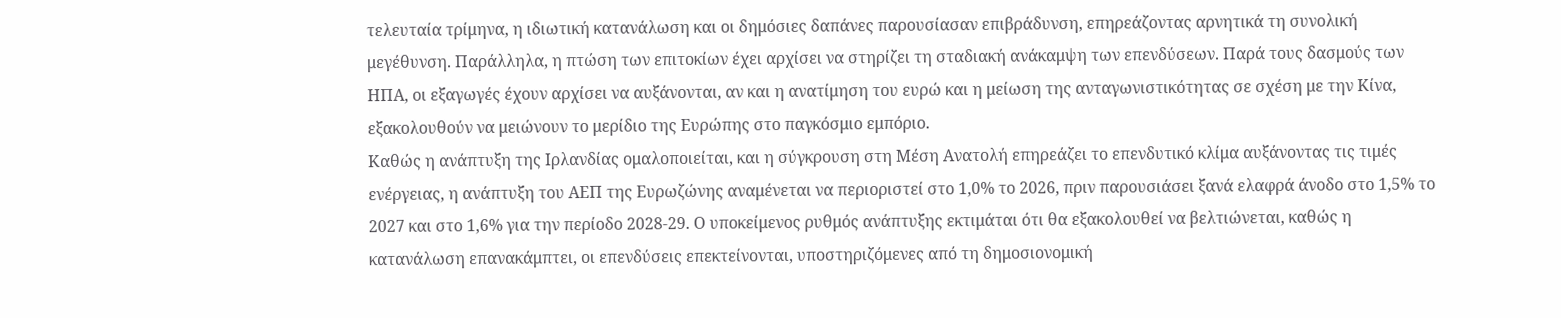τελευταία τρίμηνα, η ιδιωτική κατανάλωση και οι δημόσιες δαπάνες παρουσίασαν επιβράδυνση, επηρεάζοντας αρνητικά τη συνολική μεγέθυνση. Παράλληλα, η πτώση των επιτοκίων έχει αρχίσει να στηρίζει τη σταδιακή ανάκαμψη των επενδύσεων. Παρά τους δασμούς των ΗΠΑ, οι εξαγωγές έχουν αρχίσει να αυξάνονται, αν και η ανατίμηση του ευρώ και η μείωση της ανταγωνιστικότητας σε σχέση με την Κίνα, εξακολουθούν να μειώνουν το μερίδιο της Ευρώπης στο παγκόσμιο εμπόριο.
Καθώς η ανάπτυξη της Ιρλανδίας ομαλοποιείται, και η σύγκρουση στη Μέση Ανατολή επηρεάζει το επενδυτικό κλίμα αυξάνοντας τις τιμές ενέργειας, η ανάπτυξη του ΑΕΠ της Ευρωζώνης αναμένεται να περιοριστεί στο 1,0% το 2026, πριν παρουσιάσει ξανά ελαφρά άνοδο στο 1,5% το 2027 και στο 1,6% για την περίοδο 2028-29. Ο υποκείμενος ρυθμός ανάπτυξης εκτιμάται ότι θα εξακολουθεί να βελτιώνεται, καθώς η κατανάλωση επανακάμπτει, οι επενδύσεις επεκτείνονται, υποστηριζόμενες από τη δημοσιονομική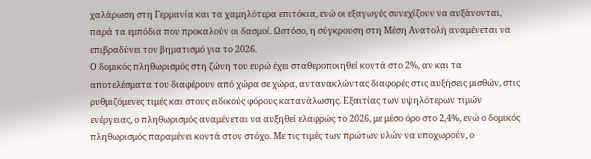χαλάρωση στη Γερμανία και τα χαμηλότερα επιτόκια, ενώ οι εξαγωγές συνεχίζουν να αυξάνονται, παρά τα εμπόδια που προκαλούν οι δασμοί. Ωστόσο, η σύγκρουση στη Μέση Ανατολή αναμένεται να επιβραδύνει τον βηματισμό για το 2026.
Ο δομικός πληθωρισμός στη ζώνη του ευρώ έχει σταθεροποιηθεί κοντά στο 2%, αν και τα αποτελέσματα του διαφέρουν από χώρα σε χώρα, αντανακλώντας διαφορές στις αυξήσεις μισθών, στις ρυθμιζόμενες τιμές και στους ειδικούς φόρους κατανάλωσης. Εξαιτίας των υψηλότερων τιμών ενέργειας, ο πληθωρισμός αναμένεται να αυξηθεί ελαφρώς το 2026, με μέσο όρο στο 2,4%, ενώ ο δομικός πληθωρισμός παραμένει κοντά στον στόχο. Με τις τιμές των πρώτων υλών να υποχωρούν, ο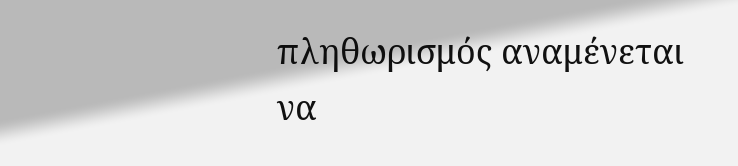πληθωρισμός αναμένεται να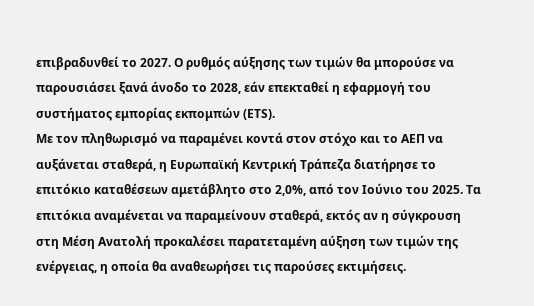επιβραδυνθεί το 2027. Ο ρυθμός αύξησης των τιμών θα μπορούσε να παρουσιάσει ξανά άνοδο το 2028, εάν επεκταθεί η εφαρμογή του συστήματος εμπορίας εκπομπών (ETS).
Με τον πληθωρισμό να παραμένει κοντά στον στόχο και το ΑΕΠ να αυξάνεται σταθερά, η Ευρωπαϊκή Κεντρική Τράπεζα διατήρησε το επιτόκιο καταθέσεων αμετάβλητο στο 2,0%, από τον Ιούνιο του 2025. Τα επιτόκια αναμένεται να παραμείνουν σταθερά, εκτός αν η σύγκρουση στη Μέση Ανατολή προκαλέσει παρατεταμένη αύξηση των τιμών της ενέργειας, η οποία θα αναθεωρήσει τις παρούσες εκτιμήσεις.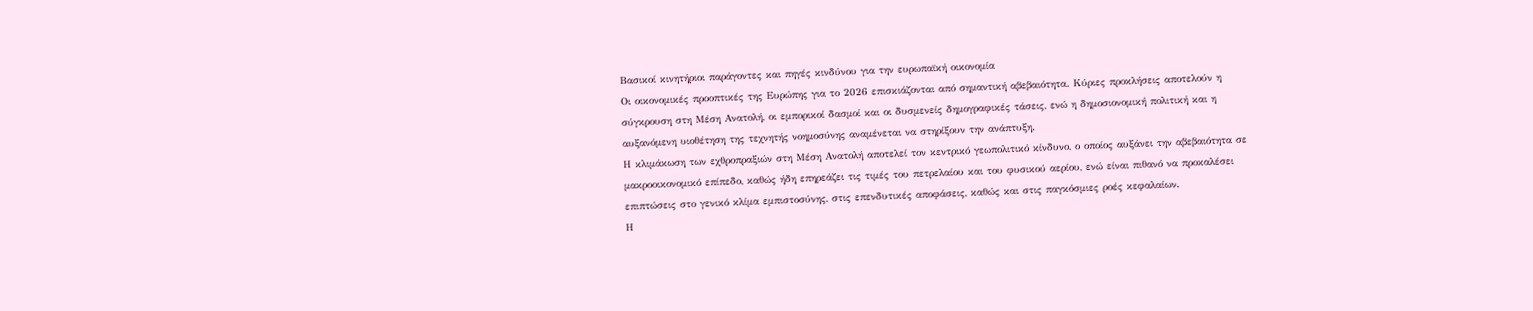Βασικοί κινητήριοι παράγοντες και πηγές κινδύνου για την ευρωπαϊκή οικονομία
Οι οικονομικές προοπτικές της Ευρώπης για το 2026 επισκιάζονται από σημαντική αβεβαιότητα. Κύριες προκλήσεις αποτελούν η σύγκρουση στη Μέση Ανατολή, οι εμπορικοί δασμοί και οι δυσμενείς δημογραφικές τάσεις, ενώ η δημοσιονομική πολιτική και η αυξανόμενη υιοθέτηση της τεχνητής νοημοσύνης αναμένεται να στηρίξουν την ανάπτυξη.
Η κλιμάκωση των εχθροπραξιών στη Μέση Ανατολή αποτελεί τον κεντρικό γεωπολιτικό κίνδυνο, ο οποίος αυξάνει την αβεβαιότητα σε μακροοικονομικό επίπεδο, καθώς ήδη επηρεάζει τις τιμές του πετρελαίου και του φυσικού αερίου, ενώ είναι πιθανό να προκαλέσει επιπτώσεις στο γενικό κλίμα εμπιστοσύνης, στις επενδυτικές αποφάσεις, καθώς και στις παγκόσμιες ροές κεφαλαίων.
Η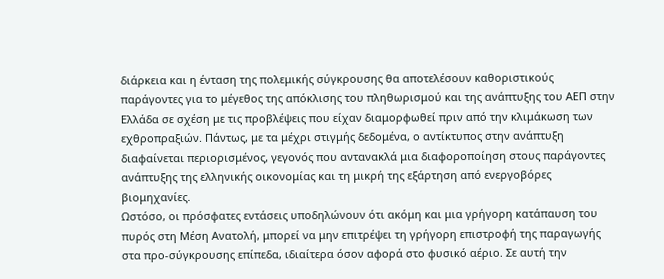διάρκεια και η ένταση της πολεμικής σύγκρουσης θα αποτελέσουν καθοριστικούς παράγοντες για το μέγεθος της απόκλισης του πληθωρισμού και της ανάπτυξης του ΑΕΠ στην Ελλάδα σε σχέση με τις προβλέψεις που είχαν διαμορφωθεί πριν από την κλιμάκωση των εχθροπραξιών. Πάντως, με τα μέχρι στιγμής δεδομένα, ο αντίκτυπος στην ανάπτυξη διαφαίνεται περιορισμένος, γεγονός που αντανακλά μια διαφοροποίηση στους παράγοντες ανάπτυξης της ελληνικής οικονομίας και τη μικρή της εξάρτηση από ενεργοβόρες βιομηχανίες.
Ωστόσο, οι πρόσφατες εντάσεις υποδηλώνουν ότι ακόμη και μια γρήγορη κατάπαυση του πυρός στη Μέση Ανατολή, μπορεί να μην επιτρέψει τη γρήγορη επιστροφή της παραγωγής στα προ-σύγκρουσης επίπεδα, ιδιαίτερα όσον αφορά στο φυσικό αέριο. Σε αυτή την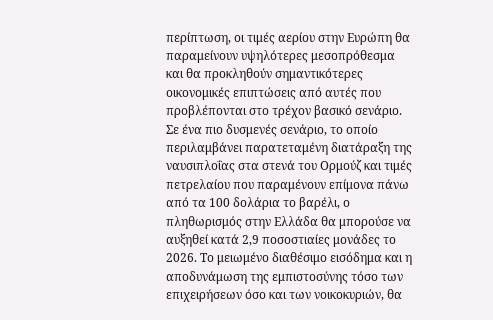περίπτωση, οι τιμές αερίου στην Ευρώπη θα παραμείνουν υψηλότερες μεσοπρόθεσμα και θα προκληθούν σημαντικότερες οικονομικές επιπτώσεις από αυτές που προβλέπονται στο τρέχον βασικό σενάριο.
Σε ένα πιο δυσμενές σενάριο, το οποίο περιλαμβάνει παρατεταμένη διατάραξη της ναυσιπλοΐας στα στενά του Ορμούζ και τιμές πετρελαίου που παραμένουν επίμονα πάνω από τα 100 δολάρια το βαρέλι, ο πληθωρισμός στην Ελλάδα θα μπορούσε να αυξηθεί κατά 2,9 ποσοστιαίες μονάδες το 2026. Το μειωμένο διαθέσιμο εισόδημα και η αποδυνάμωση της εμπιστοσύνης τόσο των επιχειρήσεων όσο και των νοικοκυριών, θα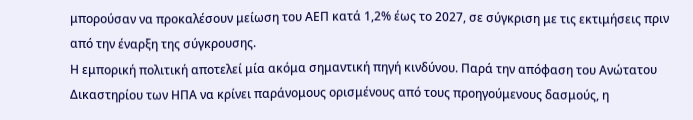μπορούσαν να προκαλέσουν μείωση του ΑΕΠ κατά 1,2% έως το 2027, σε σύγκριση με τις εκτιμήσεις πριν από την έναρξη της σύγκρουσης.
Η εμπορική πολιτική αποτελεί μία ακόμα σημαντική πηγή κινδύνου. Παρά την απόφαση του Ανώτατου Δικαστηρίου των ΗΠΑ να κρίνει παράνομους ορισμένους από τους προηγούμενους δασμούς, η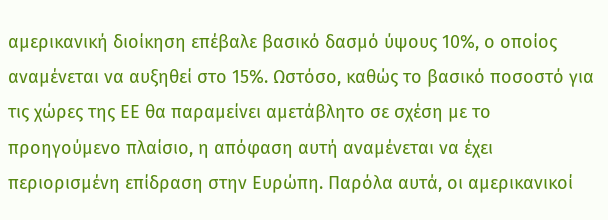αμερικανική διοίκηση επέβαλε βασικό δασμό ύψους 10%, ο οποίος αναμένεται να αυξηθεί στο 15%. Ωστόσο, καθώς το βασικό ποσοστό για τις χώρες της ΕΕ θα παραμείνει αμετάβλητο σε σχέση με το προηγούμενο πλαίσιο, η απόφαση αυτή αναμένεται να έχει περιορισμένη επίδραση στην Ευρώπη. Παρόλα αυτά, οι αμερικανικοί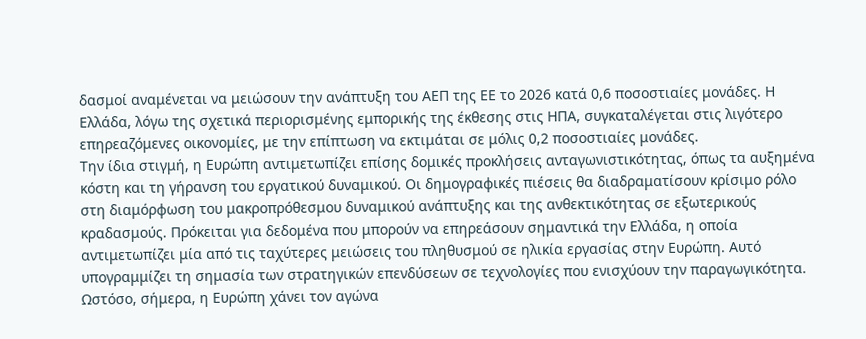δασμοί αναμένεται να μειώσουν την ανάπτυξη του ΑΕΠ της ΕΕ το 2026 κατά 0,6 ποσοστιαίες μονάδες. Η Ελλάδα, λόγω της σχετικά περιορισμένης εμπορικής της έκθεσης στις ΗΠΑ, συγκαταλέγεται στις λιγότερο επηρεαζόμενες οικονομίες, με την επίπτωση να εκτιμάται σε μόλις 0,2 ποσοστιαίες μονάδες.
Την ίδια στιγμή, η Ευρώπη αντιμετωπίζει επίσης δομικές προκλήσεις ανταγωνιστικότητας, όπως τα αυξημένα κόστη και τη γήρανση του εργατικού δυναμικού. Οι δημογραφικές πιέσεις θα διαδραματίσουν κρίσιμο ρόλο στη διαμόρφωση του μακροπρόθεσμου δυναμικού ανάπτυξης και της ανθεκτικότητας σε εξωτερικούς κραδασμούς. Πρόκειται για δεδομένα που μπορούν να επηρεάσουν σημαντικά την Ελλάδα, η οποία αντιμετωπίζει μία από τις ταχύτερες μειώσεις του πληθυσμού σε ηλικία εργασίας στην Ευρώπη. Αυτό υπογραμμίζει τη σημασία των στρατηγικών επενδύσεων σε τεχνολογίες που ενισχύουν την παραγωγικότητα. Ωστόσο, σήμερα, η Ευρώπη χάνει τον αγώνα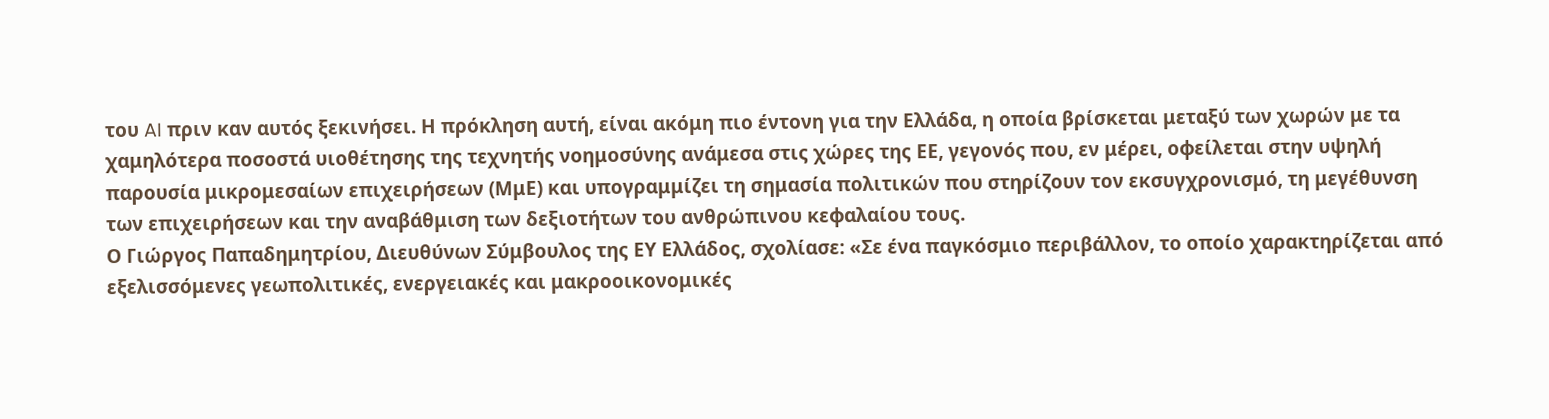του AI πριν καν αυτός ξεκινήσει. Η πρόκληση αυτή, είναι ακόμη πιο έντονη για την Ελλάδα, η οποία βρίσκεται μεταξύ των χωρών με τα χαμηλότερα ποσοστά υιοθέτησης της τεχνητής νοημοσύνης ανάμεσα στις χώρες της ΕΕ, γεγονός που, εν μέρει, οφείλεται στην υψηλή παρουσία μικρομεσαίων επιχειρήσεων (ΜμΕ) και υπογραμμίζει τη σημασία πολιτικών που στηρίζουν τον εκσυγχρονισμό, τη μεγέθυνση των επιχειρήσεων και την αναβάθμιση των δεξιοτήτων του ανθρώπινου κεφαλαίου τους.
Ο Γιώργος Παπαδημητρίου, Διευθύνων Σύμβουλος της ΕΥ Ελλάδος, σχολίασε: «Σε ένα παγκόσμιο περιβάλλον, το οποίο χαρακτηρίζεται από εξελισσόμενες γεωπολιτικές, ενεργειακές και μακροοικονομικές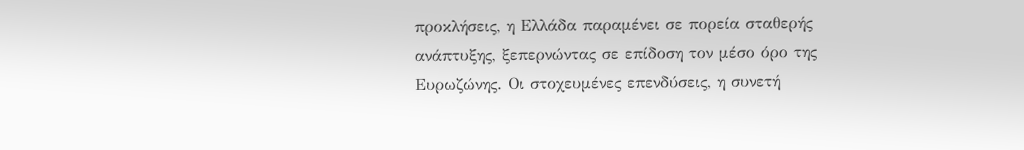προκλήσεις, η Ελλάδα παραμένει σε πορεία σταθερής ανάπτυξης, ξεπερνώντας σε επίδοση τον μέσο όρο της Ευρωζώνης. Οι στοχευμένες επενδύσεις, η συνετή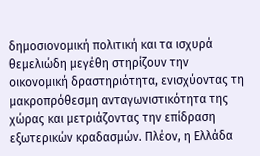δημοσιονομική πολιτική και τα ισχυρά θεμελιώδη μεγέθη στηρίζουν την οικονομική δραστηριότητα, ενισχύοντας τη μακροπρόθεσμη ανταγωνιστικότητα της χώρας και μετριάζοντας την επίδραση εξωτερικών κραδασμών. Πλέον, η Ελλάδα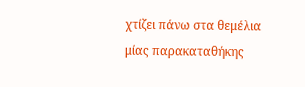χτίζει πάνω στα θεμέλια μίας παρακαταθήκης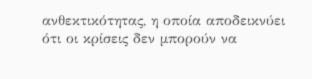ανθεκτικότητας, η οποία αποδεικνύει ότι οι κρίσεις δεν μπορούν να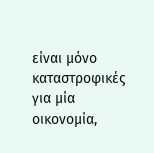είναι μόνο καταστροφικές για μία οικονομία,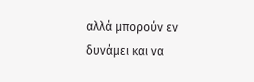αλλά μπορούν εν δυνάμει και να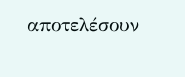αποτελέσουν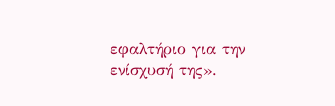εφαλτήριο για την ενίσχυσή της».